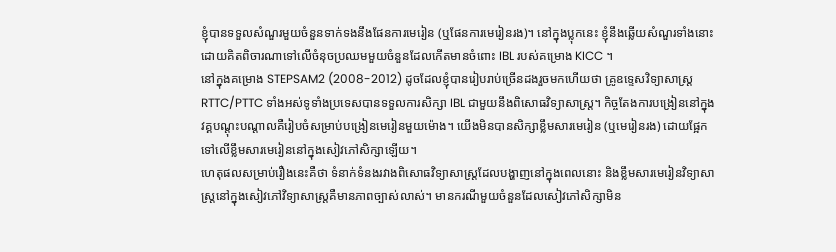ខ្ញុំបានទទួលសំណួរមួយចំនួនទាក់ទងនឹងផែនការមេរៀន (ឬផែនការមេរៀនរង)។ នៅក្នុងប្លុកនេះ ខ្ញុំនឹងឆ្លើយសំណួរទាំងនោះ ដោយគិតពិចារណាទៅលើចំនុចប្រឈមមួយចំនួនដែលកើតមានចំពោះ IBL របស់គម្រោង KICC ។
នៅក្នុងគម្រោង STEPSAM2 (2008-2012) ដូចដែលខ្ញុំបានរៀបរាប់ច្រើនដងរួចមកហើយថា គ្រូឧទ្ទេសវិទ្យាសាស្រ្ត RTTC/PTTC ទាំងអស់ទូទាំងប្រទេសបានទទួលការសិក្សា IBL ជាមួយនឹងពិសោធវិទ្យាសាស្រ្ត។ កិច្ចតែងការបង្រៀននៅក្នុងវគ្គបណ្ដុះបណ្ដាលគឺរៀបចំសម្រាប់បង្រៀនមេរៀនមួយម៉ោង។ យើងមិនបានសិក្សាខ្លឹមសារមេរៀន (ឬមេរៀនរង) ដោយផ្អែកទៅលើខ្លឹមសារមេរៀននៅក្នុងសៀវភៅសិក្សាឡើយ។
ហេតុផលសម្រាប់រឿងនេះគឺថា ទំនាក់ទំនងរវាងពិសោធវិទ្យាសាស្រ្តដែលបង្ហាញនៅក្នុងពេលនោះ និងខ្លឹមសារមេរៀនវិទ្យាសាស្រ្តនៅក្នុងសៀវភៅវិទ្យាសាស្រ្តគឺមានភាពច្បាស់លាស់។ មានករណីមួយចំនួនដែលសៀវភៅសិក្សាមិន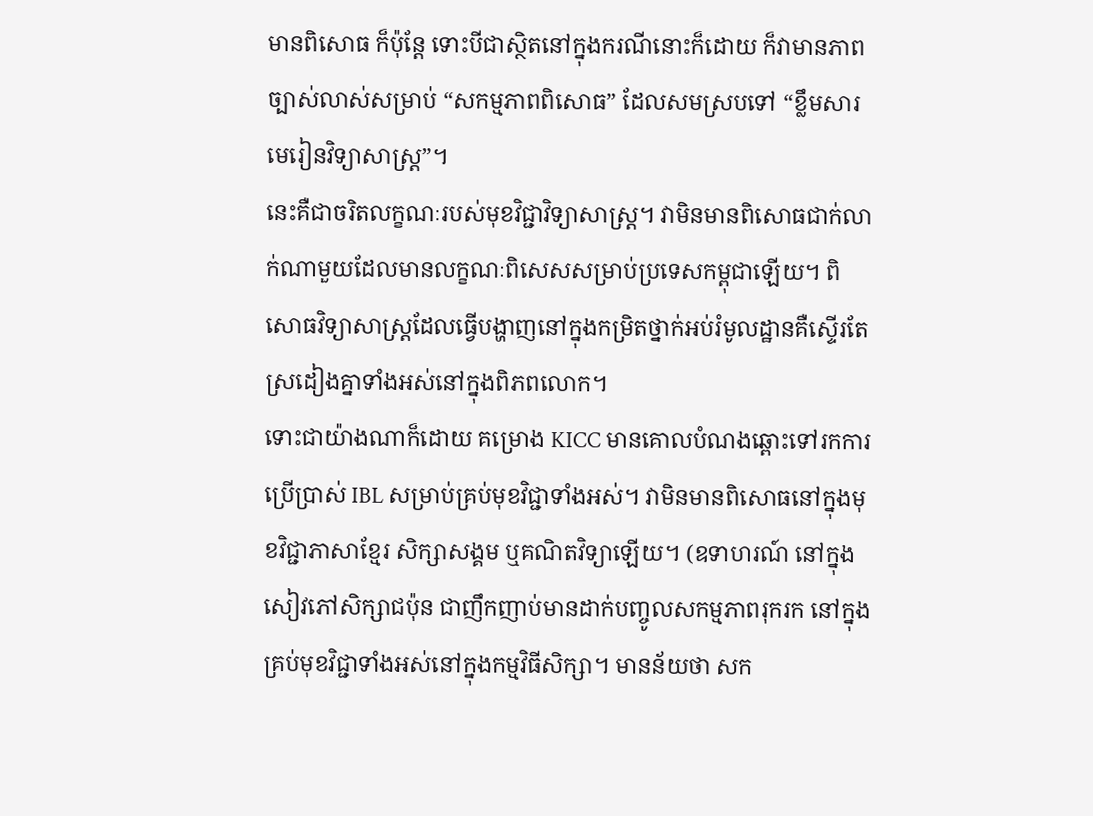មានពិសោធ ក៏ប៉ុន្តែ ទោះបីជាស្ថិតនៅក្នុងករណីនោះក៏ដោយ ក៏វាមានភាពច្បាស់លាស់សម្រាប់ “សកម្មភាពពិសោធ” ដែលសមស្របទៅ “ខ្លឹមសារមេរៀនវិទ្យាសាស្រ្ត”។
នេះគឺជាចរិតលក្ខណៈរបស់មុខវិជ្ជាវិទ្យាសាស្រ្ត។ វាមិនមានពិសោធជាក់លាក់ណាមួយដែលមានលក្ខណៈពិសេសសម្រាប់ប្រទេសកម្ពុជាឡើយ។ ពិសោធវិទ្យាសាស្រ្តដែលធ្វើបង្ហាញនៅក្នុងកម្រិតថ្នាក់អប់រំមូលដ្ឋានគឺស្ទើរតែស្រដៀងគ្នាទាំងអស់នៅក្នុងពិភពលោក។
ទោះជាយ៉ាងណាក៏ដោយ គម្រោង KICC មានគោលបំណងឆ្ពោះទៅរកការប្រើប្រាស់ IBL សម្រាប់គ្រប់មុខវិជ្ជាទាំងអស់។ វាមិនមានពិសោធនៅក្នុងមុខវិជ្ជាភាសាខ្មែរ សិក្សាសង្គម ឬគណិតវិទ្យាឡើយ។ (ឧទាហរណ៍ នៅក្នុងសៀវភៅសិក្សាជប៉ុន ជាញឹកញាប់មានដាក់បញ្ចូលសកម្មភាពរុករក នៅក្នុងគ្រប់មុខវិជ្ជាទាំងអស់នៅក្នុងកម្មវិធីសិក្សា។ មានន័យថា សក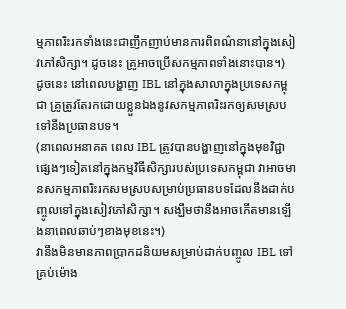ម្មភាពរិះរកទាំងនេះជាញឹកញាប់មានការពិពណ៌នានៅក្នុងសៀវភៅសិក្សា។ ដូចនេះ គ្រូអាចប្រើសកម្មភាពទាំងនោះបាន។)
ដូចនេះ នៅពេលបង្ហាញ IBL នៅក្នុងសាលាក្នុងប្រទេសកម្ពុជា គ្រូត្រូវតែរកដោយខ្លួនឯងនូវសកម្មភាពរិះរកឲ្យសមស្របទៅនឹងប្រធានបទ។
(នាពេលអនាគត ពេល IBL ត្រូវបានបង្ហាញនៅក្នុងមុខវិជ្ជាផ្សេងៗទៀតនៅក្នុងកម្មវិធីសិក្សារបស់ប្រទេសកម្ពុជា វាអាចមានសកម្មភាពរិះរកសមស្របសម្រាប់ប្រធានបទដែលនឹងដាក់បញ្ចូលទៅក្នុងសៀវភៅសិក្សា។ សង្ឃឹមថានឹងអាចកើតមានឡើងនាពេលឆាប់ៗខាងមុខនេះ។)
វានឹងមិនមានភាពប្រាកដនិយមសម្រាប់ដាក់បញ្ចូល IBL ទៅគ្រប់ម៉ោង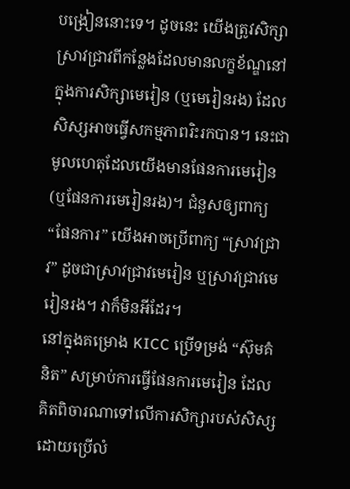បង្រៀននោះទេ។ ដូចនេះ យើងត្រូវសិក្សាស្រាវជ្រាវពីកន្លែងដែលមានលក្ខខ័ណ្ឌនៅក្នុងការសិក្សាមេរៀន (ឬមេរៀនរង) ដែលសិស្សអាចធ្វើសកម្មភាពរិះរកបាន។ នេះជាមូលហេតុដែលយើងមានផែនការមេរៀន (ឬផែនការមេរៀនរង)។ ជំនួសឲ្យពាក្យ “ផែនការ” យើងអាចប្រើពាក្យ “ស្រាវជ្រាវ” ដូចជាស្រាវជ្រាវមេរៀន ឬស្រាវជ្រាវមេរៀនរង។ វាក៏មិនអីដែរ។
នៅក្នុងគម្រោង KICC ប្រើទម្រង់ “ស៊ុមគំនិត” សម្រាប់ការធ្វើផែនការមេរៀន ដែលគិតពិចារណាទៅលើការសិក្សារបស់សិស្ស ដោយប្រើលំ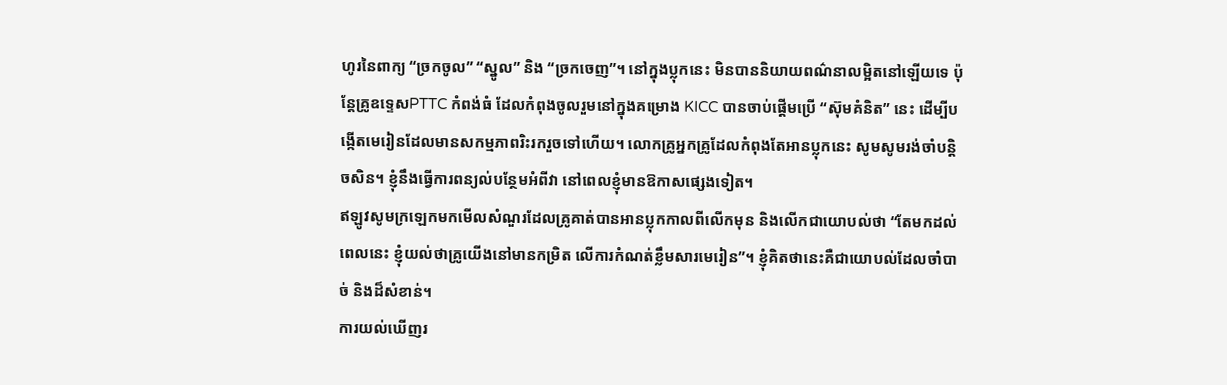ហូរនៃពាក្យ “ច្រកចូល” “ស្នូល” និង “ច្រកចេញ”។ នៅក្នុងប្លុកនេះ មិនបាននិយាយពណ៌នាលម្អិតនៅឡើយទេ ប៉ុន្តែគ្រូឧទ្ទេសPTTC កំពង់ធំ ដែលកំពុងចូលរួមនៅក្នុងគម្រោង KICC បានចាប់ផ្ដើមប្រើ “ស៊ុមគំនិត” នេះ ដើម្បីបង្កើតមេរៀនដែលមានសកម្មភាពរិះរករួចទៅហើយ។ លោកគ្រូអ្នកគ្រូដែលកំពុងតែអានប្លុកនេះ សូមសូមរង់ចាំបន្តិចសិន។ ខ្ញុំនឹងធ្វើការពន្យល់បន្ថែមអំពីវា នៅពេលខ្ញុំមានឱកាសផ្សេងទៀត។
ឥឡូវសូមក្រឡេកមកមើលសំណួរដែលគ្រូគាត់បានអានប្លុកកាលពីលើកមុន និងលើកជាយោបល់ថា “តែមកដល់ពេលនេះ ខ្ញុំយល់ថាគ្រូយើងនៅមានកម្រិត លើការកំណត់ខ្លឹមសារមេរៀន”។ ខ្ញុំគិតថានេះគឺជាយោបល់ដែលចាំបាច់ និងដ៏សំខាន់។
ការយល់ឃើញរ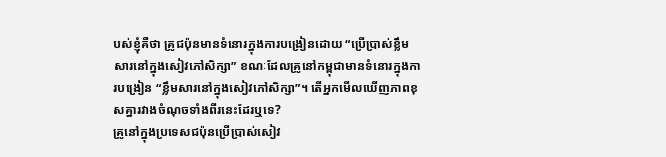បស់ខ្ញុំគឺថា គ្រូជប៉ុនមានទំនោរក្នុងការបង្រៀនដោយ “ប្រើប្រាស់ខ្លឹមសារនៅក្នុងសៀវភៅសិក្សា” ខណៈដែលគ្រូនៅកម្ពុជាមានទំនោរក្នុងការបង្រៀន “ខ្លឹមសារនៅក្នុងសៀវភៅសិក្សា”។ តើអ្នកមើលឃើញភាពខុសគ្នារវាងចំណុចទាំងពីរនេះដែរឬទេ?
គ្រូនៅក្នុងប្រទេសជប៉ុនប្រើប្រាស់សៀវ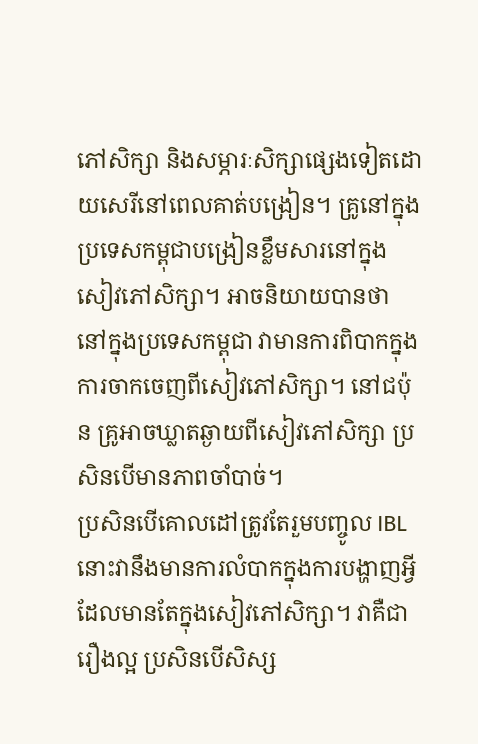ភៅសិក្សា និងសម្ភារៈសិក្សាផ្សេងទៀតដោយសេរីនៅពេលគាត់បង្រៀន។ គ្រូនៅក្នុងប្រទេសកម្ពុជាបង្រៀនខ្លឹមសារនៅក្នុងសៀវភៅសិក្សា។ អាចនិយាយបានថា នៅក្នុងប្រទេសកម្ពុជា វាមានការពិបាកក្នុងការចាកចេញពីសៀវភៅសិក្សា។ នៅជប៉ុន គ្រូអាចឃ្លាតឆ្ងាយពីសៀវភៅសិក្សា ប្រសិនបើមានភាពចាំបាច់។
ប្រសិនបើគោលដៅត្រូវតែរួមបញ្ចូល IBL នោះវានឹងមានការលំបាកក្នុងការបង្ហាញអ្វីដែលមានតែក្នុងសៀវភៅសិក្សា។ វាគឺជារឿងល្អ ប្រសិនបើសិស្ស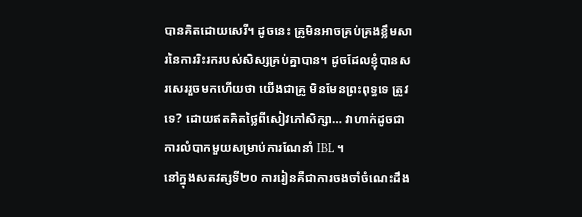បានគិតដោយសេរី។ ដូចនេះ គ្រូមិនអាចគ្រប់គ្រងខ្លឹមសារនៃការរិះរករបស់សិស្សគ្រប់គ្នាបាន។ ដូចដែលខ្ញុំបានសរសេររួចមកហើយថា យើងជាគ្រូ មិនមែនព្រះពុទ្ធទេ ត្រូវទេ? ដោយឥតគិតថ្លៃពីសៀវភៅសិក្សា… វាហាក់ដូចជាការលំបាកមួយសម្រាប់ការណែនាំ IBL ។
នៅក្នុងសតវត្សទី២០ ការរៀនគឺជាការចងចាំចំណេះដឹង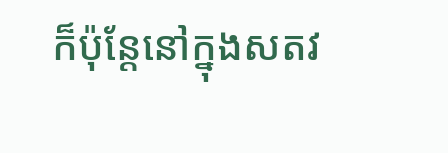ក៏ប៉ុន្តែនៅក្នុងសតវ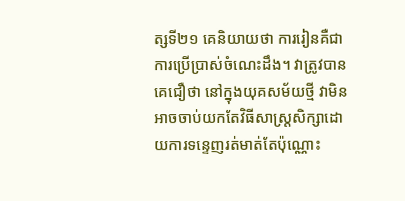ត្សទី២១ គេនិយាយថា ការរៀនគឺជាការប្រើប្រាស់ចំណេះដឹង។ វាត្រូវបានគេជឿថា នៅក្នុងយុគសម័យថ្មី វាមិនអាចចាប់យកតែវិធីសាស្រ្តសិក្សាដោយការទន្ទេញរត់មាត់តែប៉ុណ្ណោះ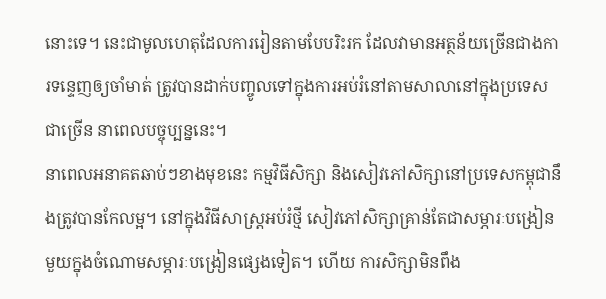នោះទេ។ នេះជាមូលហេតុដែលការរៀនតាមបែបរិះរក ដែលវាមានអត្ថន័យច្រើនជាងការទន្ទេញឲ្យចាំមាត់ ត្រូវបានដាក់បញ្ចូលទៅក្នុងការអប់រំនៅតាមសាលានៅក្នុងប្រទេសជាច្រើន នាពេលបច្ចុប្បន្ននេះ។
នាពេលអនាគតឆាប់ៗខាងមុខនេះ កម្មវិធីសិក្សា និងសៀវភៅសិក្សានៅប្រទេសកម្ពុជានឹងត្រូវបានកែលម្អ។ នៅក្នុងវិធីសាស្រ្តអប់រំថ្មី សៀវភៅសិក្សាគ្រាន់តែជាសម្ភារៈបង្រៀនមួយក្នុងចំណោមសម្ភារៈបង្រៀនផ្សេងទៀត។ ហើយ ការសិក្សាមិនពឹង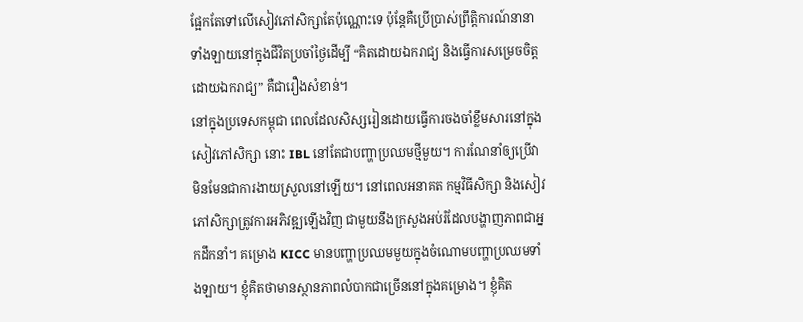ផ្អែកតែទៅលើសៀវភៅសិក្សាតែប៉ុណ្ណោះទេ ប៉ុន្តែគឺប្រើប្រាស់ព្រឹត្តិការណ៍នានាទាំងឡាយនៅក្នុងជីវិតប្រចាំថ្ងៃដើម្បី “គិតដោយឯករាជ្យ និងធ្វើការសម្រេចចិត្តដោយឯករាជ្យ” គឺជារឿងសំខាន់។
នៅក្នុងប្រទេសកម្ពុជា ពេលដែលសិស្សរៀនដោយធ្វើការចងចាំខ្លឹមសារនៅក្នុងសៀវភៅសិក្សា នោះ IBL នៅតែជាបញ្ហាប្រឈមថ្មីមួយ។ ការណែនាំឲ្យប្រើវាមិនមែនជាការងាយស្រួលនៅឡើយ។ នៅពេលអនាគត កម្មវិធីសិក្សា និងសៀវភៅសិក្សាត្រូវការអភិវឌ្ឍឡើងវិញ ជាមួយនឹងក្រសួងអប់រំដែលបង្ហាញភាពជាអ្នកដឹកនាំ។ គម្រោង KICC មានបញ្ហាប្រឈមមួយក្នុងចំណោមបញ្ហាប្រឈមទាំងឡាយ។ ខ្ញុំគិតថាមានស្ថានភាពលំបាកជាច្រើននៅក្នុងគម្រោង។ ខ្ញុំគិត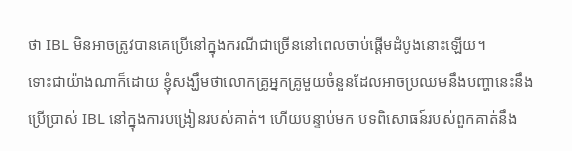ថា IBL មិនអាចត្រូវបានគេប្រើនៅក្នុងករណីជាច្រើននៅពេលចាប់ផ្ដើមដំបូងនោះឡើយ។
ទោះជាយ៉ាងណាក៏ដោយ ខ្ញុំសង្ឃឹមថាលោកគ្រូអ្នកគ្រូមួយចំនួនដែលអាចប្រឈមនឹងបញ្ហានេះនឹងប្រើប្រាស់ IBL នៅក្នុងការបង្រៀនរបស់គាត់។ ហើយបន្ទាប់មក បទពិសោធន៍របស់ពួកគាត់នឹង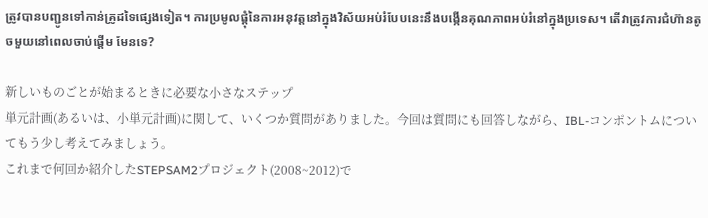ត្រូវបានបញ្ជូនទៅកាន់គ្រូដទៃផ្សេងទៀត។ ការប្រមូលផ្ដុំនៃការអនុវត្តនៅក្នុងវិស័យអប់រំបែបនេះនឹងបង្កើនគុណភាពអប់រំនៅក្នុងប្រទេស។ តើវាត្រូវការជំហ៊ានតូចមួយនៅពេលចាប់ផ្ដើម មែនទេ?

新しいものごとが始まるときに必要な小さなステップ
単元計画(あるいは、小単元計画)に関して、いくつか質問がありました。今回は質問にも回答しながら、IBL-コンポントムについてもう少し考えてみましょう。
これまで何回か紹介したSTEPSAM2プロジェクト(2008~2012)で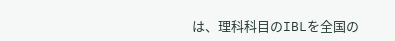は、理科科目のIBLを全国の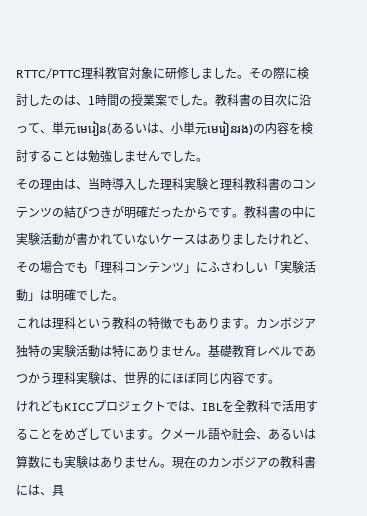RTTC/PTTC理科教官対象に研修しました。その際に検討したのは、1時間の授業案でした。教科書の目次に沿って、単元មេរៀន(あるいは、小単元មេរៀនរង)の内容を検討することは勉強しませんでした。
その理由は、当時導入した理科実験と理科教科書のコンテンツの結びつきが明確だったからです。教科書の中に実験活動が書かれていないケースはありましたけれど、その場合でも「理科コンテンツ」にふさわしい「実験活動」は明確でした。
これは理科という教科の特徴でもあります。カンボジア独特の実験活動は特にありません。基礎教育レベルであつかう理科実験は、世界的にほぼ同じ内容です。
けれどもKICCプロジェクトでは、IBLを全教科で活用することをめざしています。クメール語や社会、あるいは算数にも実験はありません。現在のカンボジアの教科書には、具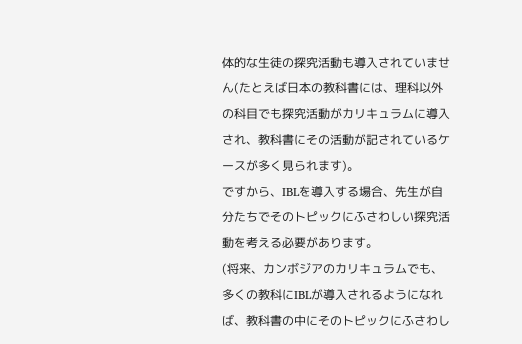体的な生徒の探究活動も導入されていません(たとえば日本の教科書には、理科以外の科目でも探究活動がカリキュラムに導入され、教科書にその活動が記されているケースが多く見られます)。
ですから、IBLを導入する場合、先生が自分たちでそのトピックにふさわしい探究活動を考える必要があります。
(将来、カンボジアのカリキュラムでも、多くの教科にIBLが導入されるようになれば、教科書の中にそのトピックにふさわし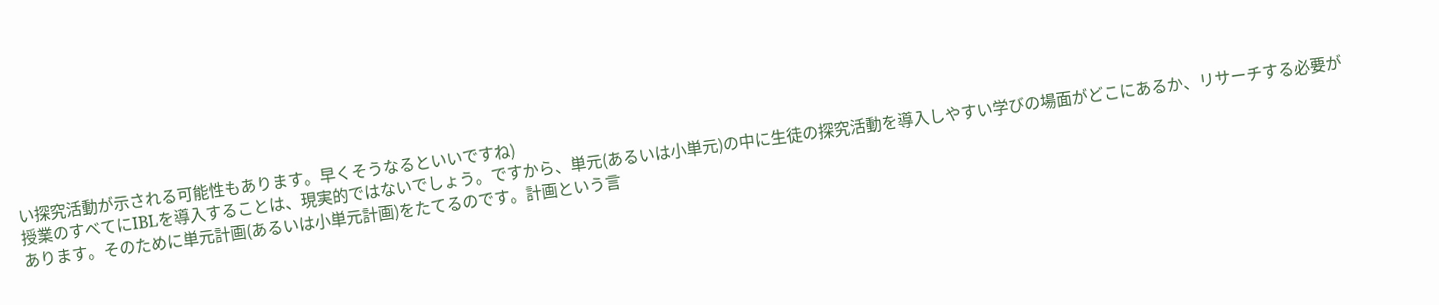い探究活動が示される可能性もあります。早くそうなるといいですね)
授業のすべてにIBLを導入することは、現実的ではないでしょう。ですから、単元(あるいは小単元)の中に生徒の探究活動を導入しやすい学びの場面がどこにあるか、リサーチする必要があります。そのために単元計画(あるいは小単元計画)をたてるのです。計画という言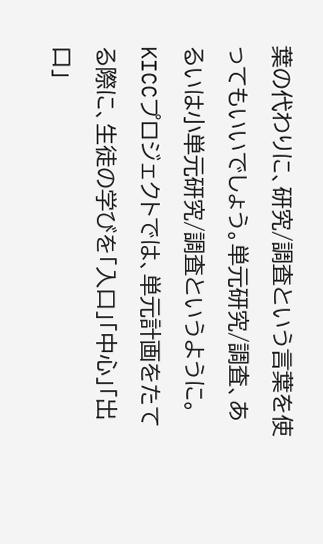葉の代わりに、研究/調査という言葉を使ってもいいでしょう。単元研究/調査、あるいは小単元研究/調査というように。
KICCプロジェクトでは、単元計画をたてる際に、生徒の学びを「入口」「中心」「出口」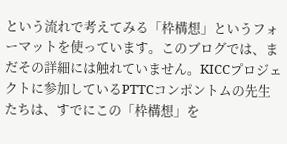という流れで考えてみる「枠構想」というフォーマットを使っています。このブログでは、まだその詳細には触れていません。KICCプロジェクトに参加しているPTTCコンポントムの先生たちは、すでにこの「枠構想」を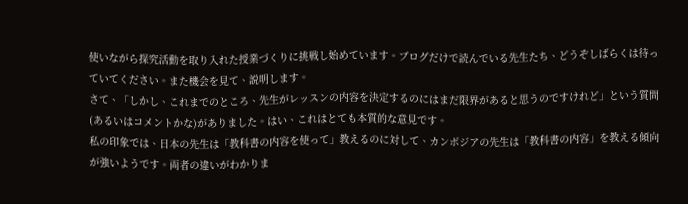使いながら探究活動を取り入れた授業づくりに挑戦し始めています。ブログだけで読んでいる先生たち、どうぞしばらくは待っていてください。また機会を見て、説明します。
さて、「しかし、これまでのところ、先生がレッスンの内容を決定するのにはまだ限界があると思うのですけれど」という質問(あるいはコメントかな)がありました。はい、これはとても本質的な意見です。
私の印象では、日本の先生は「教科書の内容を使って」教えるのに対して、カンボジアの先生は「教科書の内容」を教える傾向が強いようです。両者の違いがわかりま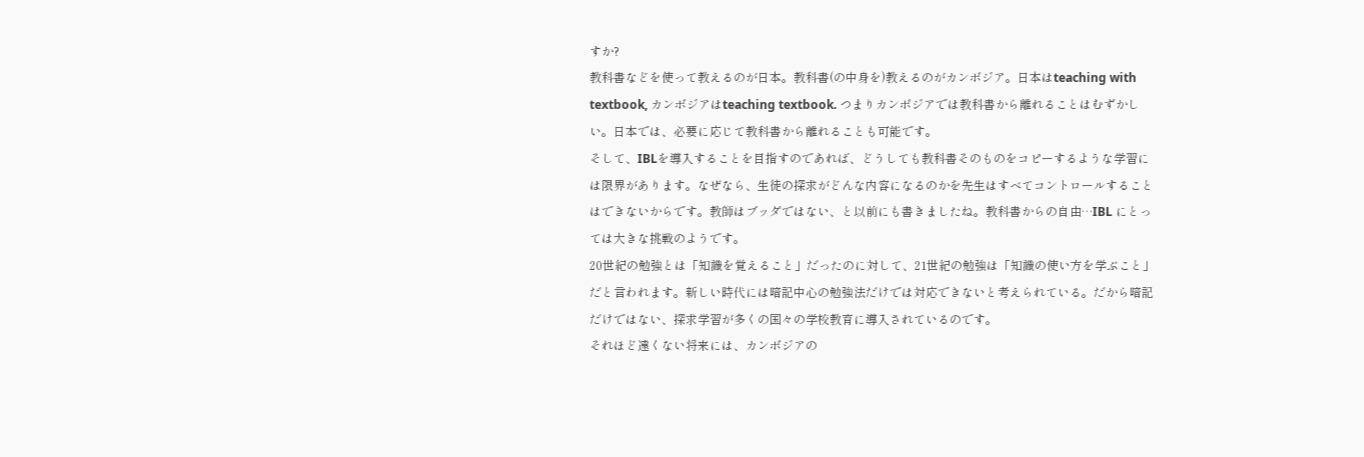すか?
教科書などを使って教えるのが日本。教科書(の中身を)教えるのがカンボジア。日本はteaching with textbook, カンボジアはteaching textbook. つまりカンボジアでは教科書から離れることはむずかしい。日本では、必要に応じて教科書から離れることも可能です。
そして、IBLを導入することを目指すのであれば、どうしても教科書そのものをコピーするような学習には限界があります。なぜなら、生徒の探求がどんな内容になるのかを先生はすべてコントロールすることはできないからです。教師はブッダではない、と以前にも書きましたね。教科書からの自由…IBL にとっては大きな挑戦のようです。
20世紀の勉強とは「知識を覚えること」だったのに対して、21世紀の勉強は「知識の使い方を学ぶこと」だと言われます。新しい時代には暗記中心の勉強法だけでは対応できないと考えられている。だから暗記だけではない、探求学習が多くの国々の学校教育に導入されているのです。
それほど遠くない将来には、カンボジアの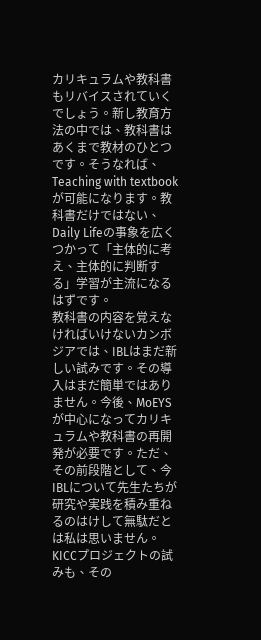カリキュラムや教科書もリバイスされていくでしょう。新し教育方法の中では、教科書はあくまで教材のひとつです。そうなれば、Teaching with textbookが可能になります。教科書だけではない、Daily Lifeの事象を広くつかって「主体的に考え、主体的に判断する」学習が主流になるはずです。
教科書の内容を覚えなければいけないカンボジアでは、IBLはまだ新しい試みです。その導入はまだ簡単ではありません。今後、MoEYSが中心になってカリキュラムや教科書の再開発が必要です。ただ、その前段階として、今IBLについて先生たちが研究や実践を積み重ねるのはけして無駄だとは私は思いません。KICCプロジェクトの試みも、その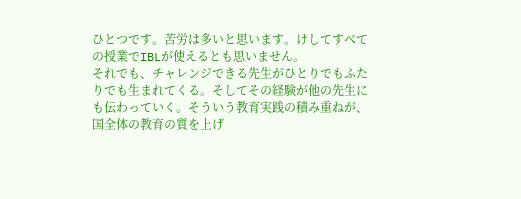ひとつです。苦労は多いと思います。けしてすべての授業でIBLが使えるとも思いません。
それでも、チャレンジできる先生がひとりでもふたりでも生まれてくる。そしてその経験が他の先生にも伝わっていく。そういう教育実践の積み重ねが、国全体の教育の質を上げ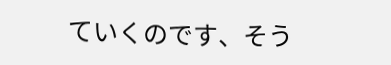ていくのです、そう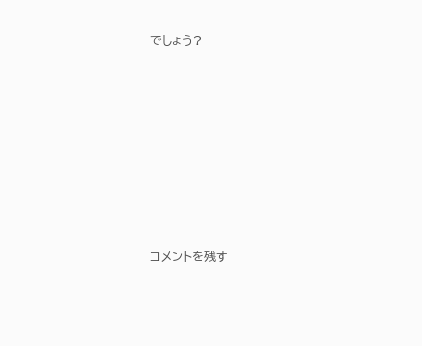でしょう?














コメントを残す